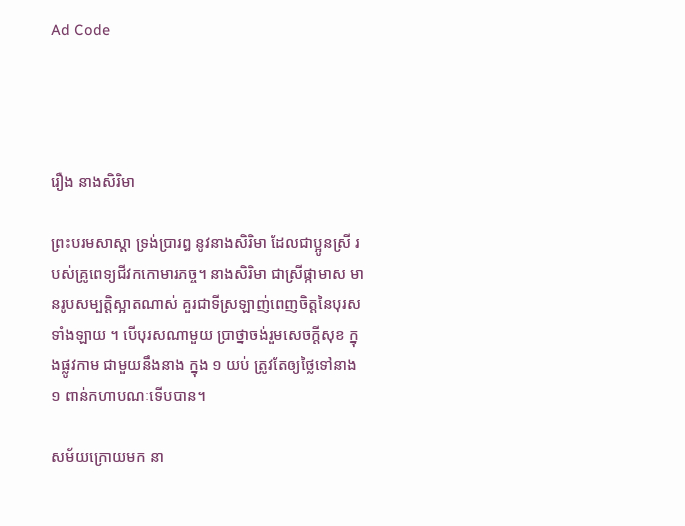Ad Code




រឿង នាងសិរិមា

ព្រះបរមសាស្តា ទ្រង់ប្រារឰ នូវនាងសិរិមា ដែលជាប្អូនស្រី របស់គ្រូពេទ្យជីវកកោមារភច្ច។ នាងសិរិមា ជាស្រីផ្កាមាស មានរូបសម្បត្តិស្អាតណាស់ គួរជាទីស្រឡាញ់ពេញចិត្តនៃបុរសទាំងឡាយ ។ បើបុរសណាមួយ ប្រាថ្នាចង់រួមសេចក្តីសុខ ក្នុងផ្លូវកាម ជាមួយនឹងនាង ក្នុង ១ យប់ ត្រូវតែឲ្យថ្លៃទៅនាង ១ ពាន់កហាបណៈទើបបាន។

សម័យក្រោយមក នា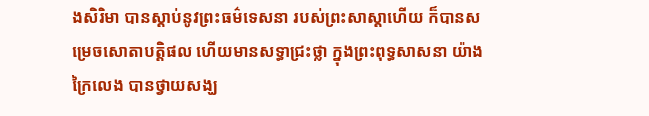ងសិរិមា បានស្តាប់នូវព្រះធម៌ទេសនា របស់ព្រះសាស្តាហើយ ក៏បានសម្រេចសោតាបត្តិផល ហើយមានសទ្ធាជ្រះថ្លា ក្នុងព្រះពុទ្ធសាសនា យ៉ាងក្រៃលេង បានថ្វាយសង្ឃ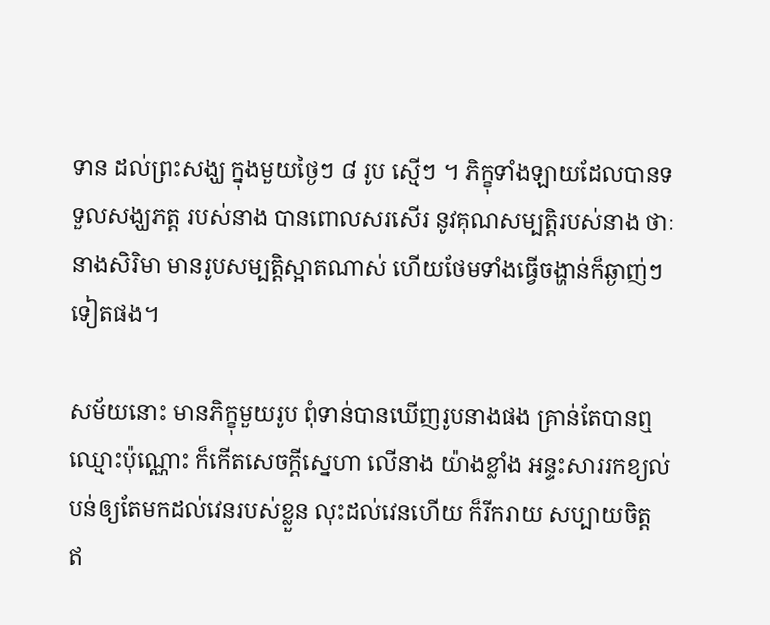ទាន ដល់ព្រះសង្ឃ ក្នុងមួយថ្ងៃៗ ៨ រូប ស្មើៗ ។ ភិក្ខុទាំងឡាយដែលបានទទួលសង្ឃភត្ត របស់នាង បានពោលសរសើរ នូវគុណសម្បត្តិរបស់នាង ថាៈ នាងសិរិមា មានរូបសម្បត្តិស្អាតណាស់ ហើយថែមទាំងធ្វើចង្ហាន់ក៏ឆ្ងាញ់ៗ ទៀតផង។

សម័យនោះ មានភិក្ខុមួយរូប ពុំទាន់បានឃើញរូបនាងផង គ្រាន់តែបានឮឈ្មោះប៉ុណ្ណោះ ក៏កើតសេចក្តីស្នេហា លើនាង យ៉ាងខ្លាំង ឣន្ទះសាររកខ្យល់ បន់ឲ្យតែមកដល់វេនរបស់ខ្លួន លុះដល់វេនហើយ ក៏រីករាយ សប្បាយចិត្ត ឥ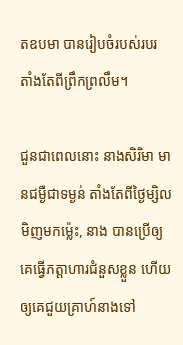តឧបមា បានរៀបចំរបស់របរ តាំងតែពីព្រឹកព្រលឹម។

ជួនជាពេលនោះ នាងសិរិមា មានជម្ងឺជាទម្ងន់ តាំងតែពីថ្ងៃម្សិលមិញមកម៉្លេះ, នាង បានប្រើឲ្យគេធ្វើភត្តាហារជំនួសខ្លួន ហើយ ឲ្យគេជួយគ្រាហ៍នាងទៅ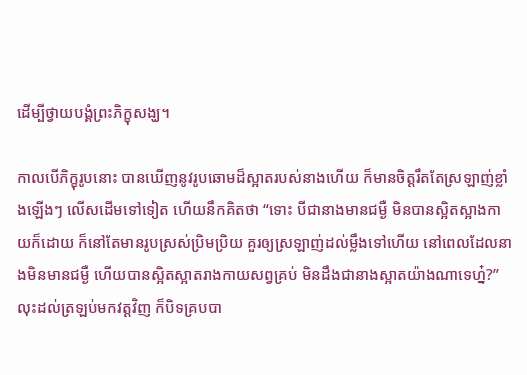ដើម្បីថ្វាយបង្គំព្រះភិក្ខុសង្ឃ។

កាលបើភិក្ខុរូបនោះ បានឃើញនូវរូបឆោមដ៏ស្អាតរបស់នាងហើយ ក៏មានចិត្តរឹតតែស្រឡាញ់ខ្លាំងឡើងៗ លើសដើមទៅទៀត ហើយនឹកគិតថា “ទោះ បីជានាងមានជម្ងឺ មិនបានស្អិតស្អាងកាយក៏ដោយ ក៏នៅតែមានរូបស្រស់ប្រិមប្រិយ គួរឲ្យស្រឡាញ់ដល់ម្លឹងទៅហើយ នៅពេលដែលនាងមិនមានជម្ងឺ ហើយបានស្អិតស្អាតរាងកាយសព្វគ្រប់ មិនដឹងជានាងស្អាតយ៉ាងណាទេហ្ន៎?” លុះដល់ត្រឡប់មកវត្តវិញ ក៏បិទគ្របបា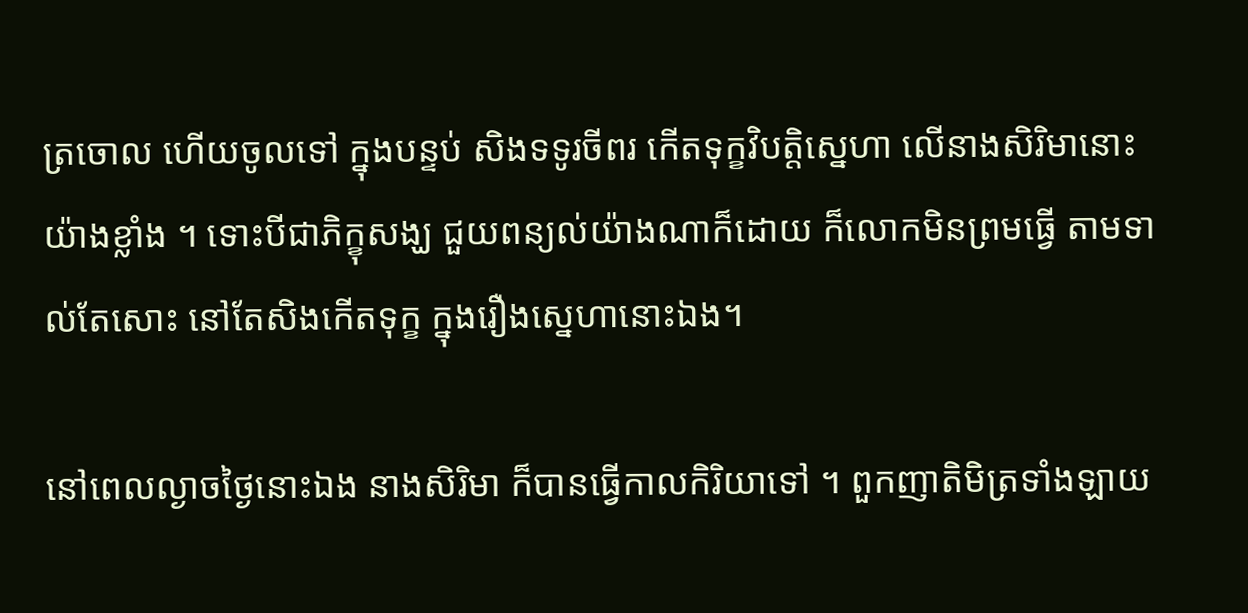ត្រចោល ហើយចូលទៅ ក្នុងបន្ទប់ សិងទទូរចីពរ កើតទុក្ខវិបត្តិស្នេហា លើនាងសិរិមានោះ យ៉ាងខ្លាំង ។ ទោះបីជាភិក្ខុសង្ឃ ជួយពន្យល់យ៉ាងណាក៏ដោយ ក៏លោកមិនព្រមធ្វើ តាមទាល់តែសោះ នៅតែសិងកើតទុក្ខ ក្នុងរឿងស្នេហានោះឯង។

នៅពេលល្ងាចថ្ងៃនោះឯង នាងសិរិមា ក៏បានធ្វើកាលកិរិយាទៅ ។ ពួកញាតិមិត្រទាំងឡាយ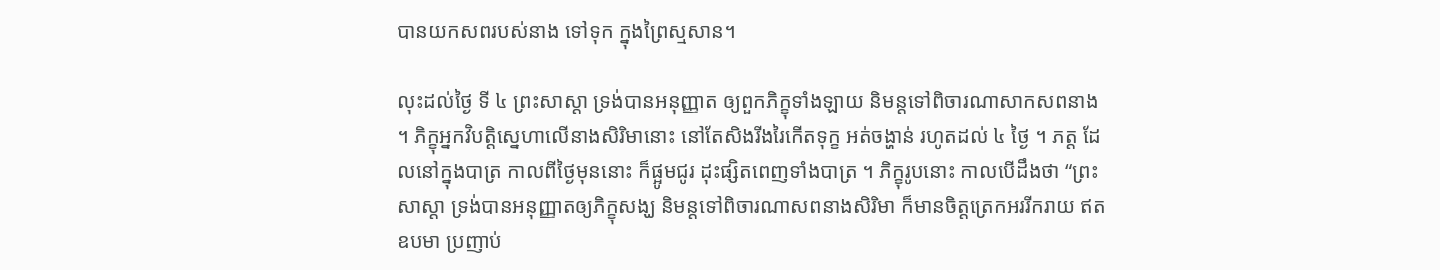បានយកសពរបស់នាង ទៅទុក ក្នុងព្រៃស្មសាន។

លុះដល់ថ្ងៃ ទី ៤ ព្រះសាស្តា ទ្រង់បានឣនុញ្ញាត ឲ្យពួកភិក្ខុទាំងឡាយ និមន្តទៅពិចារណាសាកសពនាង ។ ភិក្ខុឣ្នកវិបត្តិស្នេហាលើនាងសិរិមានោះ នៅតែសិងរីងរៃកើតទុក្ខ ឣត់ចង្ហាន់ រហូតដល់ ៤ ថ្ងៃ ។ ភត្ត ដែលនៅក្នុងបាត្រ កាលពីថ្ងៃមុននោះ ក៏ផ្អូមជូរ ដុះផ្សិតពេញទាំងបាត្រ ។ ភិក្ខុរូបនោះ កាលបើដឹងថា “ព្រះសាស្តា ទ្រង់បានឣនុញ្ញាតឲ្យភិក្ខុសង្ឃ និមន្តទៅពិចារណាសពនាងសិរិមា ក៏មានចិត្តត្រេកឣររីករាយ ឥតឧបមា ប្រញាប់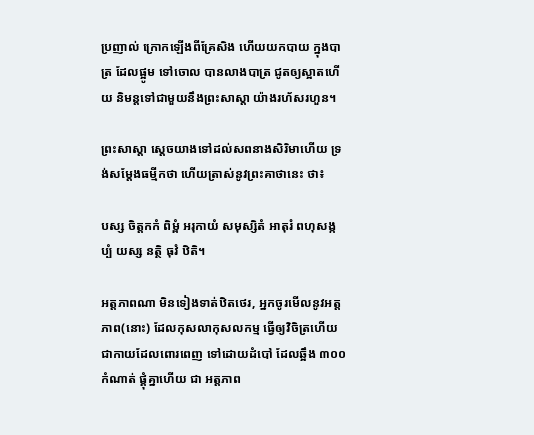ប្រញាល់ ក្រោកឡើងពីគ្រែសិង ហើយយកបាយ ក្នុងបាត្រ ដែលផ្អូម ទៅចោល បានលាងបាត្រ ជូតឲ្យស្អាតហើយ និមន្តទៅជាមួយនឹងព្រះសាស្តា យ៉ាងរហ័សរហួន។

ព្រះសាស្តា ស្តេចយាងទៅដល់សពនាងសិរិមាហើយ ទ្រង់សម្តែងធម្មីកថា ហើយត្រាស់នូវព្រះគាថានេះ ថា៖

បស្ស ចិត្តកកំ ពិម្ពំ ឣរុកាយំ សមុស្សិតំ ឣាតុរំ ពហុសង្កប្បំ យស្ស នត្ថិ ធុវំ ឋិតិ។

ឣត្តភាពណា មិនទៀងទាត់ឋិតថេរ, ឣ្នកចូរមើលនូវឣត្តភាព(នោះ) ដែលកុសលាកុសលកម្ម ធ្វើឲ្យវិចិត្រហើយ ជាកាយដែលពោរពេញ ទៅដោយដំបៅ ដែលឆ្អឹង ៣០០ កំណាត់ ផ្គុំគ្នាហើយ ជា ឣត្តភាព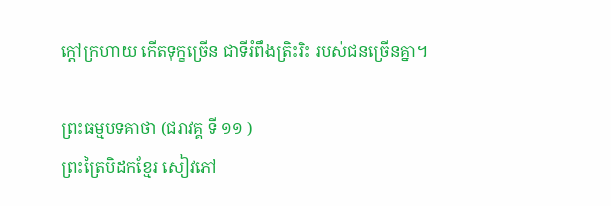ក្តៅក្រហាយ កើតទុក្ខច្រើន ជាទីរំពឹងត្រិះរិះ របស់ជនច្រើនគ្នា។

ព្រះធម្មបទគាថា (ជរាវគ្គ ទី ១១ )
ព្រះត្រៃបិដកខ្មែរ សៀវភៅ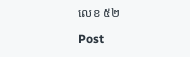លេខ ៥២

Post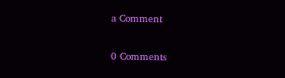a Comment

0 Comments